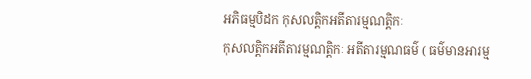អភិធម្មបិដក កុសលត្តិកអតីតារម្មណត្តិកៈ
កុសលត្តិកអតីតារម្មណត្តិកៈ អតីតារម្មណធម៌ ( ធម៌មានអារម្ម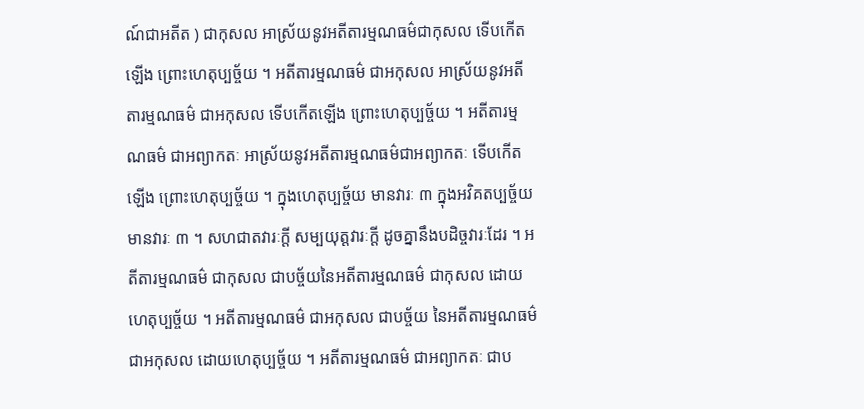ណ៍ជាអតីត ) ជាកុសល អាស្រ័យនូវអតីតារម្មណធម៌ជាកុសល ទើបកើតឡើង ព្រោះហេតុប្បច្ច័យ ។ អតីតារម្មណធម៌ ជាអកុសល អាស្រ័យនូវអតីតារម្មណធម៌ ជាអកុសល ទើបកើតឡើង ព្រោះហេតុប្បច្ច័យ ។ អតីតារម្មណធម៌ ជាអព្យាកតៈ អាស្រ័យនូវអតីតារម្មណធម៌ជាអព្យាកតៈ ទើបកើតឡើង ព្រោះហេតុប្បច្ច័យ ។ ក្នុងហេតុប្បច្ច័យ មានវារៈ ៣ ក្នុងអវិគតប្បច្ច័យ មានវារៈ ៣ ។ សហជាតវារៈក្តី សម្បយុត្តវារៈក្តី ដូចគ្នានឹងបដិច្ចវារៈដែរ ។ អតីតារម្មណធម៌ ជាកុសល ជាបច្ច័យនៃអតីតារម្មណធម៌ ជាកុសល ដោយហេតុប្បច្ច័យ ។ អតីតារម្មណធម៌ ជាអកុសល ជាបច្ច័យ នៃអតីតារម្មណធម៌ ជាអកុសល ដោយហេតុប្បច្ច័យ ។ អតីតារម្មណធម៌ ជាអព្យាកតៈ ជាប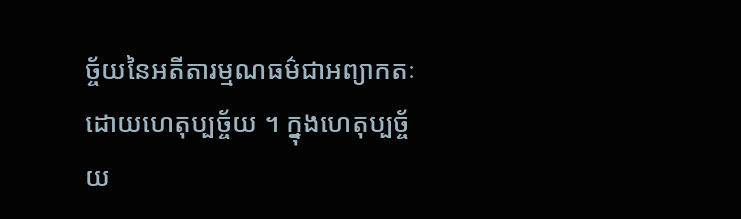ច្ច័យនៃអតីតារម្មណធម៌ជាអព្យាកតៈ ដោយហេតុប្បច្ច័យ ។ ក្នុងហេតុប្បច្ច័យ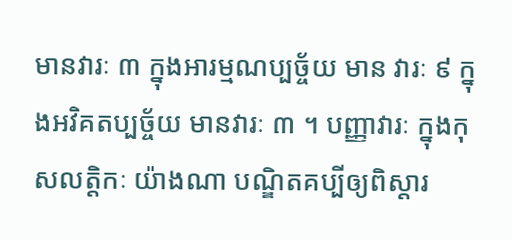មានវារៈ ៣ ក្នុងអារម្មណប្បច្ច័យ មាន វារៈ ៩ ក្នុងអវិគតប្បច្ច័យ មានវារៈ ៣ ។ បញ្ញាវារៈ ក្នុងកុសលត្តិកៈ យ៉ាងណា បណ្ឌិតគប្បីឲ្យពិស្តារ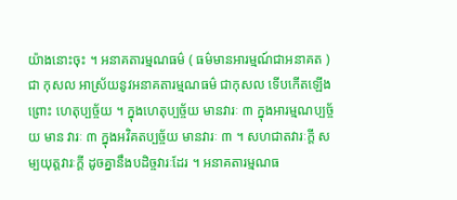យ៉ាងនោះចុះ ។ អនាគតារម្មណធម៌ ( ធម៌មានអារម្មណ៍ជាអនាគត ) ជា កុសល អាស្រ័យនូវអនាគតារម្មណធម៌ ជាកុសល ទើបកើតឡើង ព្រោះ ហេតុប្បច្ច័យ ។ ក្នុងហេតុប្បច្ច័យ មានវារៈ ៣ ក្នុងអារម្មណប្បច្ច័យ មាន វារៈ ៣ ក្នុងអវិគតប្បច្ច័យ មានវារៈ ៣ ។ សហជាតវារៈក្តី សម្បយុត្តវារៈក្តី ដូចគ្នានឹងបដិច្ចវារៈដែរ ។ អនាគតារម្មណធ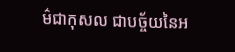ម៌ជាកុសល ជាបច្ច័យនៃអ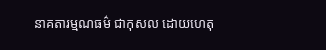នាគតារម្មណធម៌ ជាកុសល ដោយហេតុ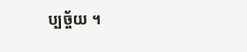ប្បច្ច័យ ។